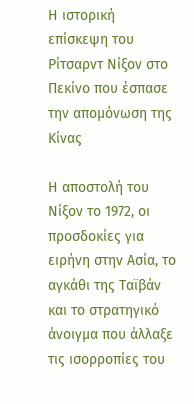Η ιστορική επίσκεψη του Ρίτσαρντ Νίξον στο Πεκίνο που έσπασε την απομόνωση της Κίνας

Η αποστολή του Νίξον το 1972, οι προσδοκίες για ειρήνη στην Ασία, το αγκάθι της Ταϊβάν και το στρατηγικό άνοιγμα που άλλαξε τις ισορροπίες του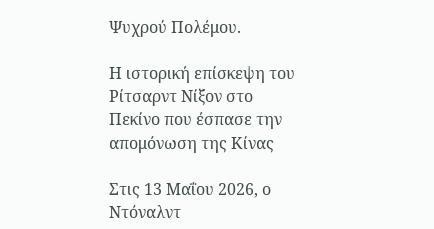Ψυχρού Πολέμου.

Η ιστορική επίσκεψη του Ρίτσαρντ Νίξον στο Πεκίνο που έσπασε την απομόνωση της Κίνας

Στις 13 Μαΐου 2026, ο Ντόναλντ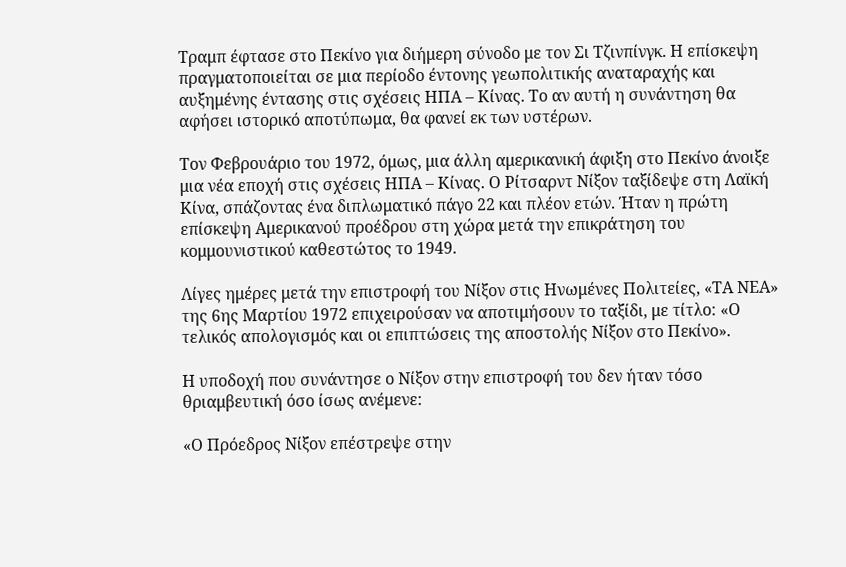Τραμπ έφτασε στο Πεκίνο για διήμερη σύνοδο με τον Σι Τζινπίνγκ. Η επίσκεψη πραγματοποιείται σε μια περίοδο έντονης γεωπολιτικής αναταραχής και αυξημένης έντασης στις σχέσεις ΗΠΑ – Κίνας. Το αν αυτή η συνάντηση θα αφήσει ιστορικό αποτύπωμα, θα φανεί εκ των υστέρων.

Τον Φεβρουάριο του 1972, όμως, μια άλλη αμερικανική άφιξη στο Πεκίνο άνοιξε μια νέα εποχή στις σχέσεις ΗΠΑ – Κίνας. Ο Ρίτσαρντ Νίξον ταξίδεψε στη Λαϊκή Κίνα, σπάζοντας ένα διπλωματικό πάγο 22 και πλέον ετών. Ήταν η πρώτη επίσκεψη Αμερικανού προέδρου στη χώρα μετά την επικράτηση του κομμουνιστικού καθεστώτος το 1949.

Λίγες ημέρες μετά την επιστροφή του Νίξον στις Ηνωμένες Πολιτείες, «ΤΑ ΝΕΑ» της 6ης Μαρτίου 1972 επιχειρούσαν να αποτιμήσουν το ταξίδι, με τίτλο: «Ο τελικός απολογισμός και οι επιπτώσεις της αποστολής Νίξον στο Πεκίνο».

Η υποδοχή που συνάντησε ο Νίξον στην επιστροφή του δεν ήταν τόσο θριαμβευτική όσο ίσως ανέμενε:

«Ο Πρόεδρος Νίξον επέστρεψε στην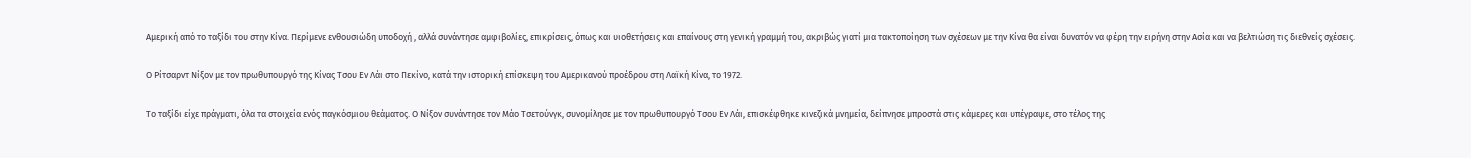Αμερική από το ταξίδι του στην Κίνα. Περίμενε ενθουσιώδη υποδοχή , αλλά συνάντησε αμφιβολίες, επικρίσεις, όπως και υιοθετήσεις και επαίνους στη γενική γραμμή του, ακριβώς γιατί μια τακτοποίηση των σχέσεων με την Κίνα θα είναι δυνατόν να φέρη την ειρήνη στην Ασία και να βελτιώση τις διεθνείς σχέσεις.

Ο Ρίτσαρντ Νίξον με τον πρωθυπουργό της Κίνας Τσου Εν Λάι στο Πεκίνο, κατά την ιστορική επίσκεψη του Αμερικανού προέδρου στη Λαϊκή Κίνα, το 1972.

Το ταξίδι είχε πράγματι, όλα τα στοιχεία ενός παγκόσμιου θεάματος. Ο Νίξον συνάντησε τον Μάο Τσετούνγκ, συνομίλησε με τον πρωθυπουργό Τσου Εν Λάι, επισκέφθηκε κινεζικά μνημεία, δείπνησε μπροστά στις κάμερες και υπέγραψε, στο τέλος της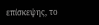επίσκεψης, το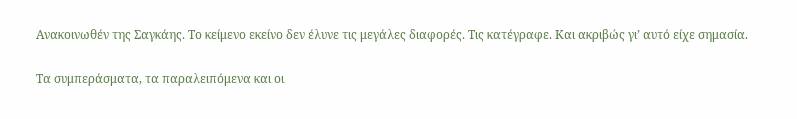Ανακοινωθέν της Σαγκάης. Το κείμενο εκείνο δεν έλυνε τις μεγάλες διαφορές. Τις κατέγραφε. Και ακριβώς γι’ αυτό είχε σημασία.

Τα συμπεράσματα, τα παραλειπόμενα και οι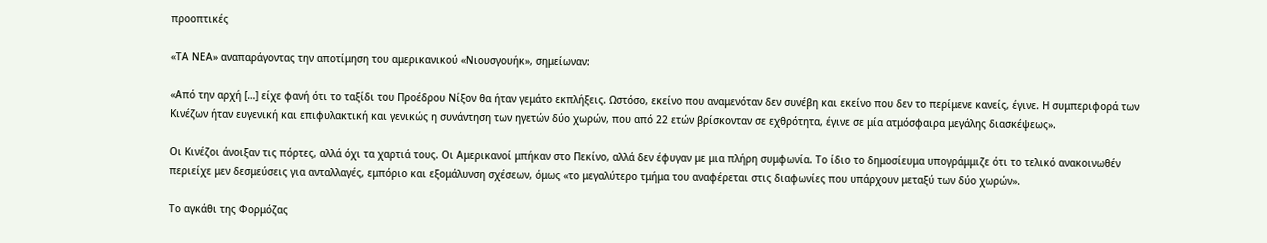προοπτικές

«ΤΑ ΝΕΑ» αναπαράγοντας την αποτίμηση του αμερικανικού «Νιουσγουήκ», σημείωναν:

«Από την αρχή […] είχε φανή ότι το ταξίδι του Προέδρου Νίξον θα ήταν γεμάτο εκπλήξεις. Ωστόσο, εκείνο που αναμενόταν δεν συνέβη και εκείνο που δεν το περίμενε κανείς, έγινε. Η συμπεριφορά των Κινέζων ήταν ευγενική και επιφυλακτική και γενικώς η συνάντηση των ηγετών δύο χωρών, που από 22 ετών βρίσκονταν σε εχθρότητα, έγινε σε μία ατμόσφαιρα μεγάλης διασκέψεως».

Οι Κινέζοι άνοιξαν τις πόρτες, αλλά όχι τα χαρτιά τους. Οι Αμερικανοί μπήκαν στο Πεκίνο, αλλά δεν έφυγαν με μια πλήρη συμφωνία. Το ίδιο το δημοσίευμα υπογράμμιζε ότι το τελικό ανακοινωθέν περιείχε μεν δεσμεύσεις για ανταλλαγές, εμπόριο και εξομάλυνση σχέσεων, όμως «το μεγαλύτερο τμήμα του αναφέρεται στις διαφωνίες που υπάρχουν μεταξύ των δύο χωρών».

Το αγκάθι της Φορμόζας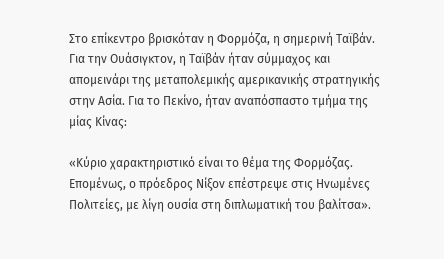Στο επίκεντρο βρισκόταν η Φορμόζα, η σημερινή Ταϊβάν. Για την Ουάσιγκτον, η Ταϊβάν ήταν σύμμαχος και απομεινάρι της μεταπολεμικής αμερικανικής στρατηγικής στην Ασία. Για το Πεκίνο, ήταν αναπόσπαστο τμήμα της μίας Κίνας:

«Κύριο χαρακτηριστικό είναι το θέμα της Φορμόζας. Επομένως, ο πρόεδρος Νίξον επέστρεψε στις Ηνωμένες Πολιτείες, με λίγη ουσία στη διπλωματική του βαλίτσα».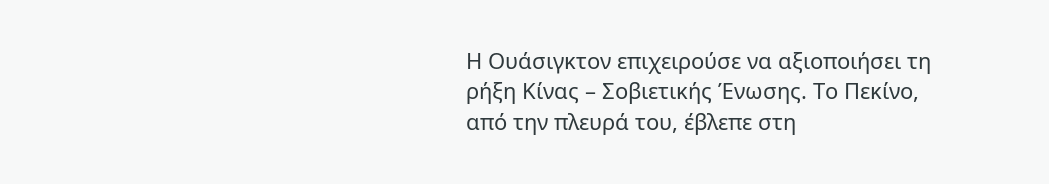Η Ουάσιγκτον επιχειρούσε να αξιοποιήσει τη ρήξη Κίνας – Σοβιετικής Ένωσης. Το Πεκίνο, από την πλευρά του, έβλεπε στη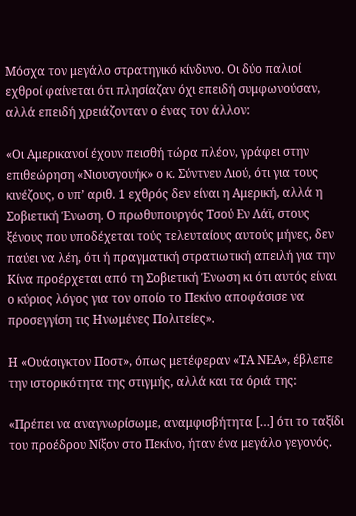Μόσχα τον μεγάλο στρατηγικό κίνδυνο. Οι δύο παλιοί εχθροί φαίνεται ότι πλησίαζαν όχι επειδή συμφωνούσαν, αλλά επειδή χρειάζονταν ο ένας τον άλλον:

«Οι Αμερικανοί έχουν πεισθή τώρα πλέον, γράφει στην επιθεώρηση «Νιουσγουήκ» ο κ. Σύντνευ Λιού, ότι για τους κινέζους, ο υπ’ αριθ. 1 εχθρός δεν είναι η Αμερική, αλλά η Σοβιετική Ένωση. Ο πρωθυπουργός Τσού Εν Λάϊ, στους ξένους που υποδέχεται τούς τελευταίους αυτούς μήνες, δεν παύει να λέη, ότι ή πραγματική στρατιωτική απειλή για την Κίνα προέρχεται από τη Σοβιετική Ένωση κι ότι αυτός είναι ο κύριος λόγος για τον οποίο το Πεκίνο αποφάσισε να προσεγγίση τις Ηνωμένες Πολιτείες».

Η «Ουάσιγκτον Ποστ», όπως μετέφεραν «ΤΑ ΝΕΑ», έβλεπε την ιστορικότητα της στιγμής, αλλά και τα όριά της:

«Πρέπει να αναγνωρίσωμε, αναμφισβήτητα […] ότι το ταξίδι του προέδρου Νίξον στο Πεκίνο, ήταν ένα μεγάλο γεγονός.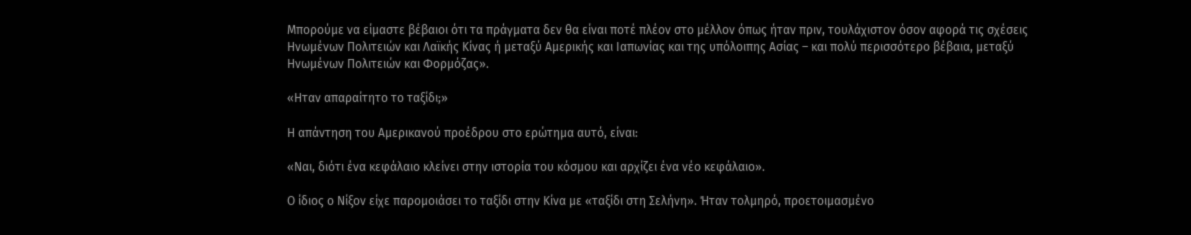Μπορούμε να είμαστε βέβαιοι ότι τα πράγματα δεν θα είναι ποτέ πλέον στο μέλλον όπως ήταν πριν, τουλάχιστον όσον αφορά τις σχέσεις Ηνωμένων Πολιτειών και Λαϊκής Κίνας ή μεταξύ Αμερικής και Ιαπωνίας και της υπόλοιπης Ασίας – και πολύ περισσότερο βέβαια, μεταξύ Ηνωμένων Πολιτειών και Φορμόζας».

«Ηταν απαραίτητο το ταξίδι;»

Η απάντηση του Αμερικανού προέδρου στο ερώτημα αυτό, είναι:

«Ναι, διότι ένα κεφάλαιο κλείνει στην ιστορία του κόσμου και αρχίζει ένα νέο κεφάλαιο».

Ο ίδιος ο Νίξον είχε παρομοιάσει το ταξίδι στην Κίνα με «ταξίδι στη Σελήνη». Ήταν τολμηρό, προετοιμασμένο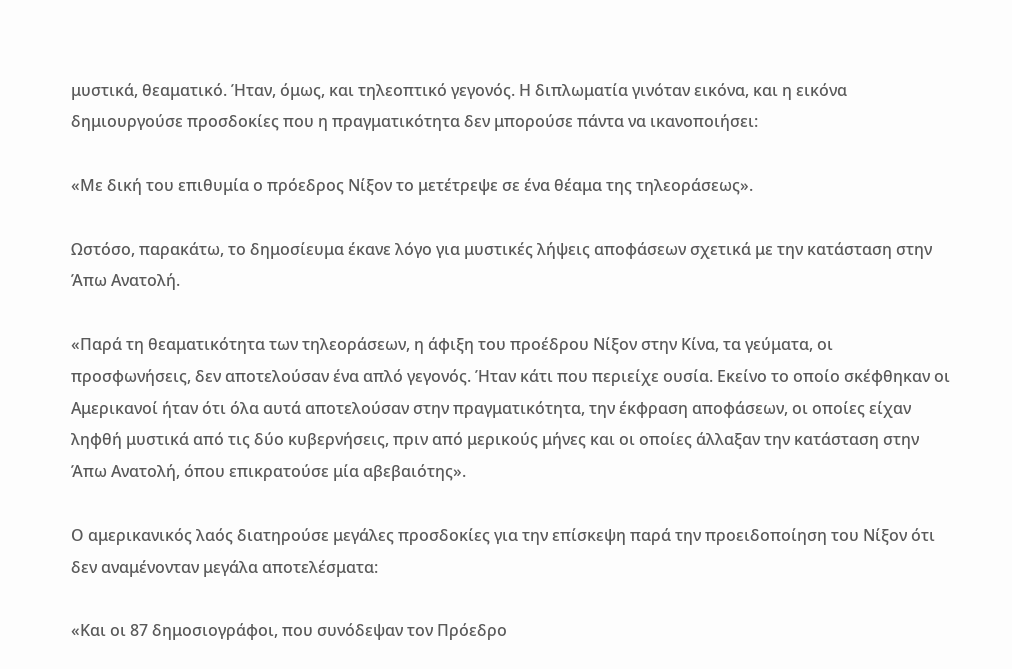μυστικά, θεαματικό. Ήταν, όμως, και τηλεοπτικό γεγονός. Η διπλωματία γινόταν εικόνα, και η εικόνα δημιουργούσε προσδοκίες που η πραγματικότητα δεν μπορούσε πάντα να ικανοποιήσει:

«Με δική του επιθυμία ο πρόεδρος Νίξον το μετέτρεψε σε ένα θέαμα της τηλεοράσεως».

Ωστόσο, παρακάτω, το δημοσίευμα έκανε λόγο για μυστικές λήψεις αποφάσεων σχετικά με την κατάσταση στην Άπω Ανατολή.

«Παρά τη θεαματικότητα των τηλεοράσεων, η άφιξη του προέδρου Νίξον στην Κίνα, τα γεύματα, οι προσφωνήσεις, δεν αποτελούσαν ένα απλό γεγονός. Ήταν κάτι που περιείχε ουσία. Εκείνο το οποίο σκέφθηκαν οι Αμερικανοί ήταν ότι όλα αυτά αποτελούσαν στην πραγματικότητα, την έκφραση αποφάσεων, οι οποίες είχαν ληφθή μυστικά από τις δύο κυβερνήσεις, πριν από μερικούς μήνες και οι οποίες άλλαξαν την κατάσταση στην Άπω Ανατολή, όπου επικρατούσε μία αβεβαιότης».

Ο αμερικανικός λαός διατηρούσε μεγάλες προσδοκίες για την επίσκεψη παρά την προειδοποίηση του Νίξον ότι δεν αναμένονταν μεγάλα αποτελέσματα:

«Και οι 87 δημοσιογράφοι, που συνόδεψαν τον Πρόεδρο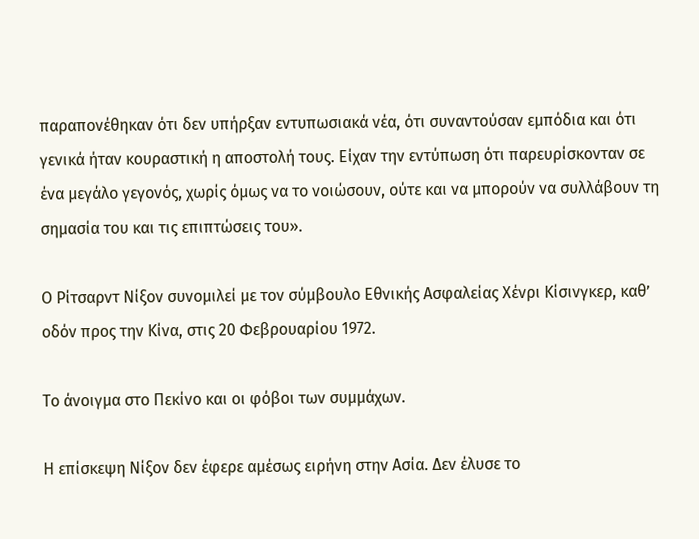παραπονέθηκαν ότι δεν υπήρξαν εντυπωσιακά νέα, ότι συναντούσαν εμπόδια και ότι γενικά ήταν κουραστική η αποστολή τους. Είχαν την εντύπωση ότι παρευρίσκονταν σε ένα μεγάλο γεγονός, χωρίς όμως να το νοιώσουν, ούτε και να μπορούν να συλλάβουν τη σημασία του και τις επιπτώσεις του».

Ο Ρίτσαρντ Νίξον συνομιλεί με τον σύμβουλο Εθνικής Ασφαλείας Χένρι Κίσινγκερ, καθ’ οδόν προς την Κίνα, στις 20 Φεβρουαρίου 1972.

Το άνοιγμα στο Πεκίνο και οι φόβοι των συμμάχων.

Η επίσκεψη Νίξον δεν έφερε αμέσως ειρήνη στην Ασία. Δεν έλυσε το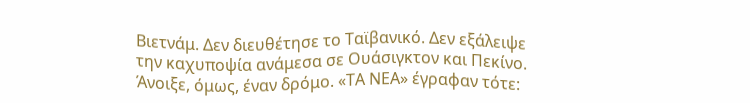Βιετνάμ. Δεν διευθέτησε το Ταϊβανικό. Δεν εξάλειψε την καχυποψία ανάμεσα σε Ουάσιγκτον και Πεκίνο. Άνοιξε, όμως, έναν δρόμο. «ΤΑ ΝΕΑ» έγραφαν τότε: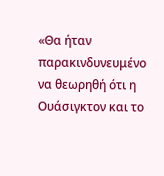«Θα ήταν παρακινδυνευμένο να θεωρηθή ότι η Ουάσιγκτον και το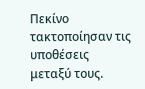Πεκίνο τακτοποίησαν τις υποθέσεις μεταξύ τους.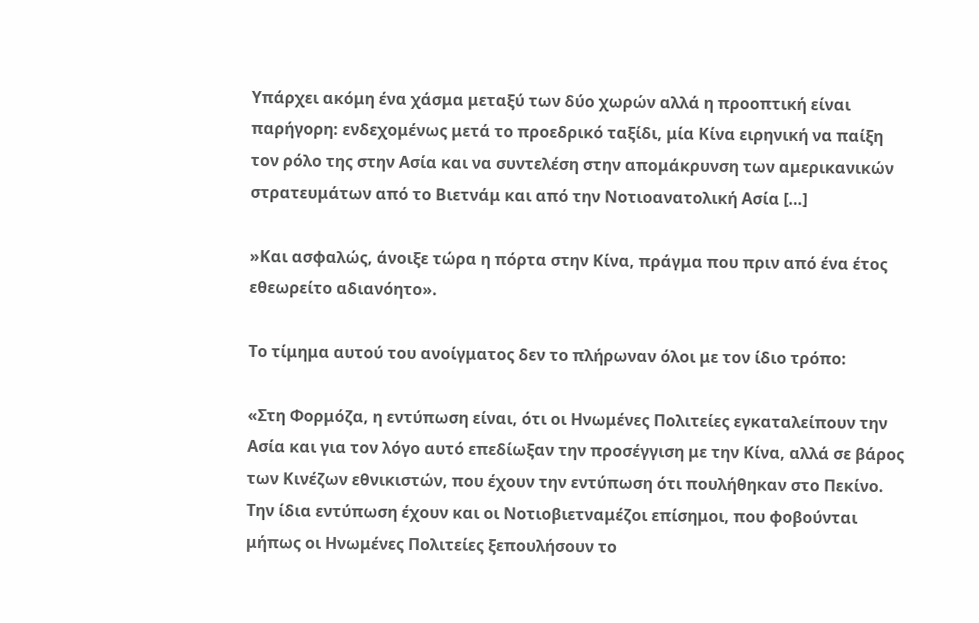Υπάρχει ακόμη ένα χάσμα μεταξύ των δύο χωρών αλλά η προοπτική είναι παρήγορη: ενδεχομένως μετά το προεδρικό ταξίδι, μία Κίνα ειρηνική να παίξη τον ρόλο της στην Ασία και να συντελέση στην απομάκρυνση των αμερικανικών στρατευμάτων από το Βιετνάμ και από την Νοτιοανατολική Ασία […]

»Και ασφαλώς, άνοιξε τώρα η πόρτα στην Κίνα, πράγμα που πριν από ένα έτος εθεωρείτο αδιανόητο».

Το τίμημα αυτού του ανοίγματος δεν το πλήρωναν όλοι με τον ίδιο τρόπο:

«Στη Φορμόζα, η εντύπωση είναι, ότι οι Ηνωμένες Πολιτείες εγκαταλείπουν την Ασία και για τον λόγο αυτό επεδίωξαν την προσέγγιση με την Κίνα, αλλά σε βάρος των Κινέζων εθνικιστών, που έχουν την εντύπωση ότι πουλήθηκαν στο Πεκίνο. Την ίδια εντύπωση έχουν και οι Νοτιοβιετναμέζοι επίσημοι, που φοβούνται μήπως οι Ηνωμένες Πολιτείες ξεπουλήσουν το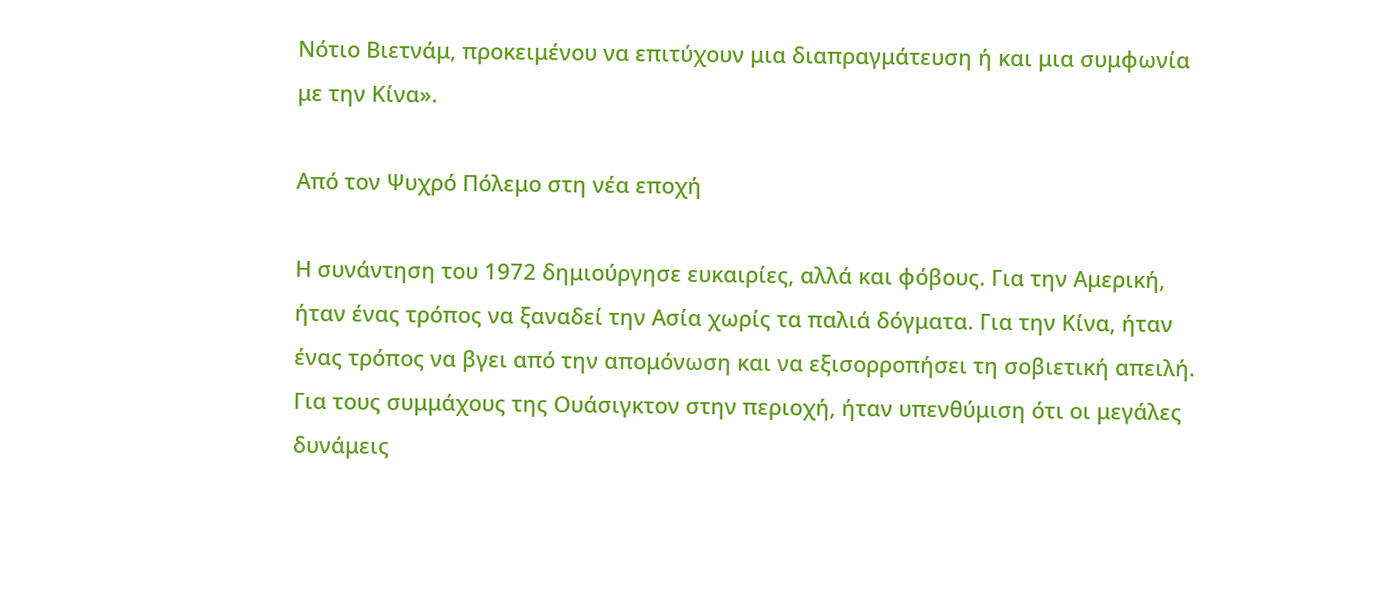Νότιο Βιετνάμ, προκειμένου να επιτύχουν μια διαπραγμάτευση ή και μια συμφωνία με την Κίνα».

Από τον Ψυχρό Πόλεμο στη νέα εποχή

Η συνάντηση του 1972 δημιούργησε ευκαιρίες, αλλά και φόβους. Για την Αμερική, ήταν ένας τρόπος να ξαναδεί την Ασία χωρίς τα παλιά δόγματα. Για την Κίνα, ήταν ένας τρόπος να βγει από την απομόνωση και να εξισορροπήσει τη σοβιετική απειλή. Για τους συμμάχους της Ουάσιγκτον στην περιοχή, ήταν υπενθύμιση ότι οι μεγάλες δυνάμεις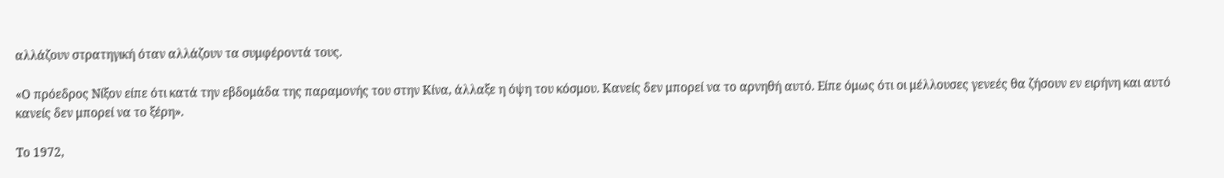αλλάζουν στρατηγική όταν αλλάζουν τα συμφέροντά τους.

«Ο πρόεδρος Νίξον είπε ότι κατά την εβδομάδα της παραμονής του στην Κίνα, άλλαξε η όψη του κόσμου. Κανείς δεν μπορεί να το αρνηθή αυτό. Είπε όμως ότι οι μέλλουσες γενεές θα ζήσουν εν ειρήνη και αυτό κανείς δεν μπορεί να το ξέρη».

Το 1972,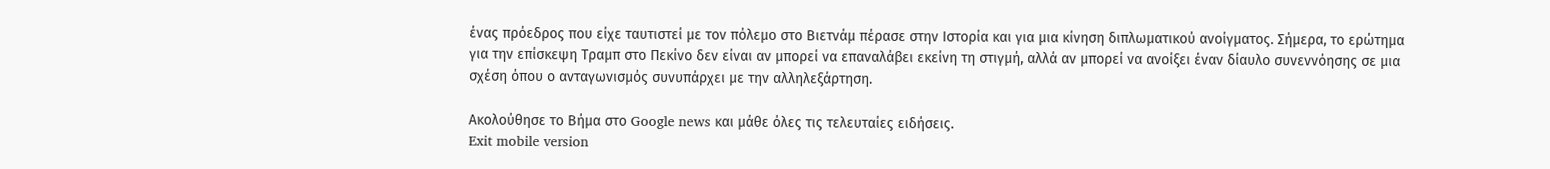ένας πρόεδρος που είχε ταυτιστεί με τον πόλεμο στο Βιετνάμ πέρασε στην Ιστορία και για μια κίνηση διπλωματικού ανοίγματος. Σήμερα, το ερώτημα για την επίσκεψη Τραμπ στο Πεκίνο δεν είναι αν μπορεί να επαναλάβει εκείνη τη στιγμή, αλλά αν μπορεί να ανοίξει έναν δίαυλο συνεννόησης σε μια σχέση όπου ο ανταγωνισμός συνυπάρχει με την αλληλεξάρτηση.

Ακολούθησε το Βήμα στο Google news και μάθε όλες τις τελευταίες ειδήσεις.
Exit mobile version